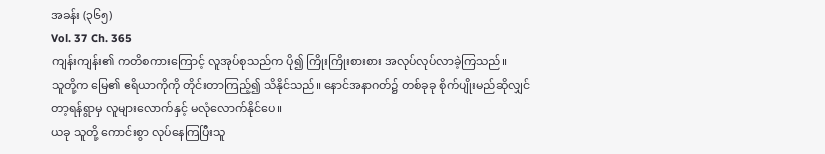အခန်း (၃၆၅)
Vol. 37 Ch. 365
ကျန်းကျန်း၏ ကတိစကားကြောင့် လူအုပ်စုသည်က ပို၍ ကြိုးကြိုးစားစား အလုပ်လုပ်လာခဲ့ကြသည်။
သူတို့က မြေ၏ ဧရိယာကိုကို တိုင်းတာကြည့်၍ သိနိုင်သည်။ နောင်အနာဂတ်၌ တစ်ခုခု စိုက်ပျိုးမည်ဆိုလျှင် တာ့ရန်ရွာမှ လူများလောက်နှင့် မလုံလောက်နိုင်ပေ။
ယခု သူတို့ ကောင်းစွာ လုပ်နေကြပြီးသူ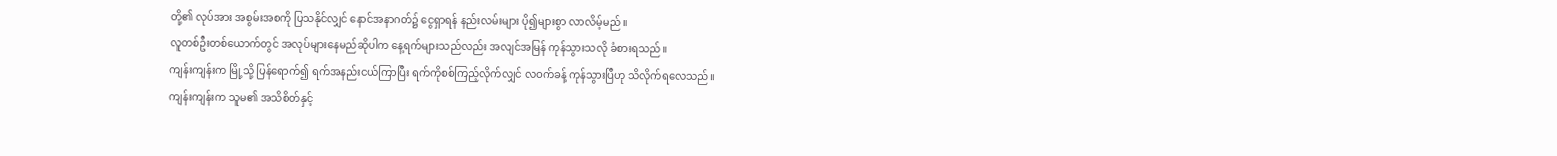တို့၏ လုပ်အား အစွမ်းအစကို ပြသနိုင်လျှင် နောင်အနာဂတ်၌ ငွေရှာရန် နည်းလမ်းများ ပို၍များစွာ လာလိမ့်မည်။
လူတစ်ဦးတစ်ယောက်တွင် အလုပ်များနေမည်ဆိုပါက နေ့ရက်များသည်လည်း အလျင်အမြန် ကုန်သွားသလို ခံစားရသည်။
ကျန်းကျန်းက မြို့သို့ ပြန်ရောက်၍ ရက်အနည်းငယ်ကြာပြီး ရက်ကိုစစ်ကြည့်လိုက်လျှင် လဝက်ခန့် ကုန်သွားပြီဟု သိလိုက်ရလေသည်။
ကျန်းကျန်းက သူမ၏ အသိစိတ်နှင့်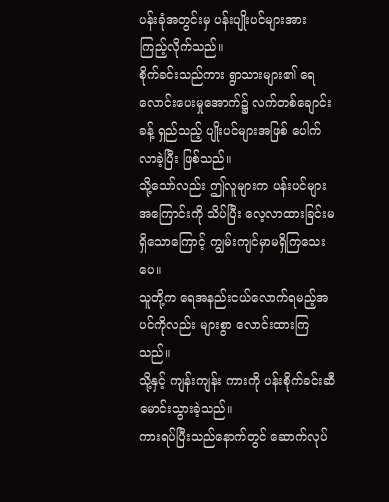ပန်းခုံအတွင်းမှ ပန်းပျိုးပင်များအား ကြည့်လိုက်သည်။
စိုက်ခင်းသည်ကား ရွာသားများ၏ ရေလောင်းပေးမှုအောက်၌ လက်တစ်ချောင်းခန့် ရှည်သည့် ပျိုးပင်များအဖြစ် ပေါက်လာခဲ့ပြီး ဖြစ်သည်။
သို့သော်လည်း ဤလူများက ပန်းပင်များအကြောင်းကို သိပ်ပြီး လေ့လာထားခြင်းမရှိသောကြောင့် ကျွမ်းကျင်မှာမရှိကြသေးပေ။
သူတို့က ရေအနည်းငယ်လောက်ရမည့်အပင်ကိုလည်း များစွာ လောင်းထားကြသည်။
သို့နှင့် ကျန်းကျန်း ကားကို ပန်းစိုက်ခင်းဆီ မောင်းသွားခဲ့သည်။
ကားရပ်ပြီးသည်နောက်တွင် ဆောက်လုပ်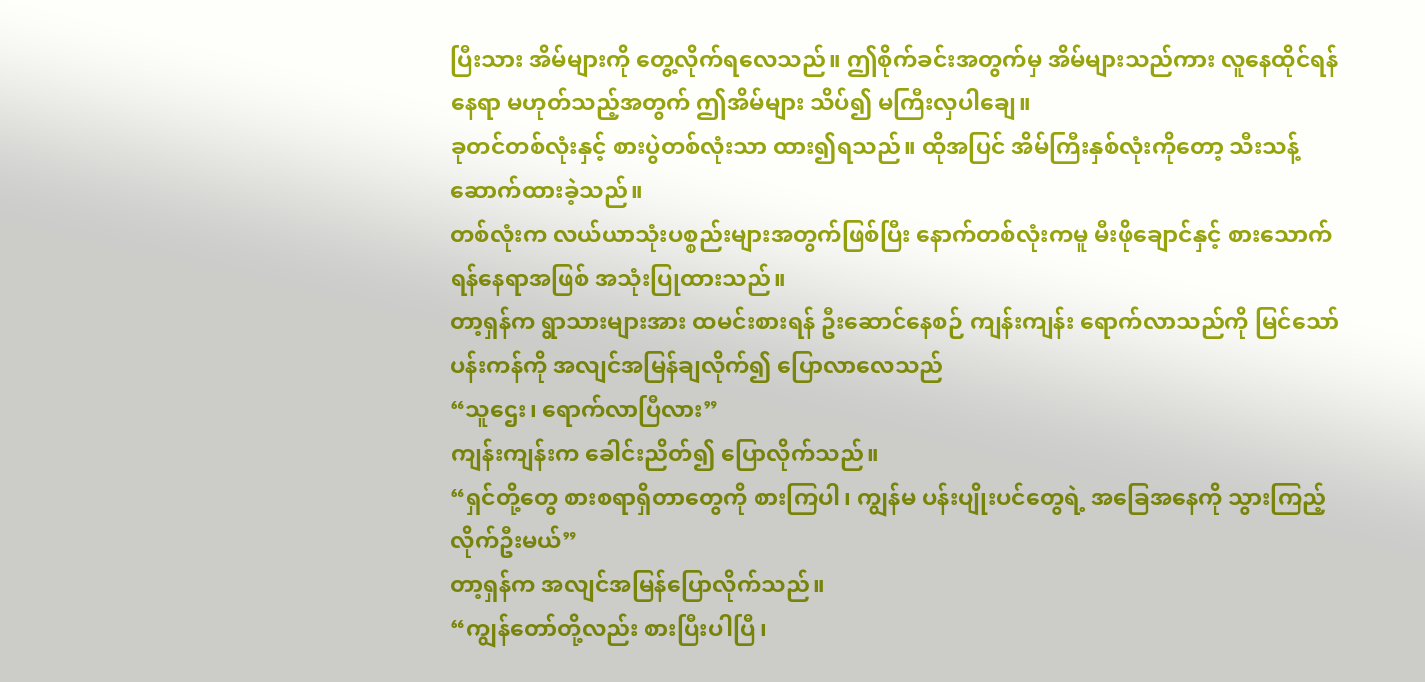ပြီးသား အိမ်များကို တွေ့လိုက်ရလေသည်။ ဤစိုက်ခင်းအတွက်မှ အိမ်များသည်ကား လူနေထိုင်ရန်နေရာ မဟုတ်သည့်အတွက် ဤအိမ်များ သိပ်၍ မကြီးလှပါချေ။
ခုတင်တစ်လုံးနှင့် စားပွဲတစ်လုံးသာ ထား၍ရသည်။ ထိုအပြင် အိမ်ကြီးနှစ်လုံးကိုတော့ သီးသန့် ဆောက်ထားခဲ့သည်။
တစ်လုံးက လယ်ယာသုံးပစ္စည်းများအတွက်ဖြစ်ပြီး နောက်တစ်လုံးကမူ မီးဖိုချောင်နှင့် စားသောက်ရန်နေရာအဖြစ် အသုံးပြုထားသည်။
တာ့ရှန်က ရွာသားများအား ထမင်းစားရန် ဦးဆောင်နေစဉ် ကျန်းကျန်း ရောက်လာသည်ကို မြင်သော် ပန်းကန်ကို အလျင်အမြန်ချလိုက်၍ ပြောလာလေသည်
“သူဌေး၊ ရောက်လာပြီလား”
ကျန်းကျန်းက ခေါင်းညိတ်၍ ပြောလိုက်သည်။
“ရှင်တို့တွေ စားစရာရှိတာတွေကို စားကြပါ၊ ကျွန်မ ပန်းပျိုးပင်တွေရဲ့ အခြေအနေကို သွားကြည့်လိုက်ဦးမယ်”
တာ့ရှန်က အလျင်အမြန်ပြောလိုက်သည်။
“ကျွန်တော်တို့လည်း စားပြီးပါပြီ၊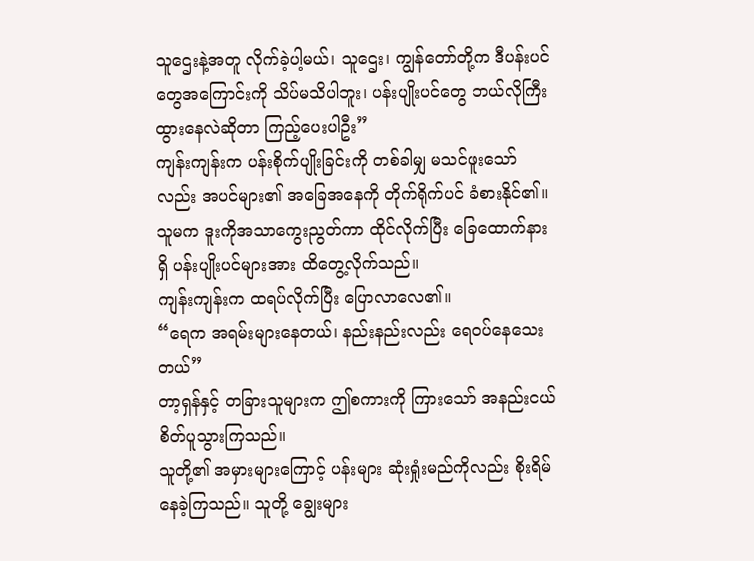သူဌေးနဲ့အတူ လိုက်ခဲ့ပါ့မယ်၊ သူဌေး၊ ကျွန်တော်တို့က ဒီပန်းပင်တွေအကြောင်းကို သိပ်မသိပါဘူး၊ ပန်းပျိုးပင်တွေ ဘယ်လိုကြီးထွားနေလဲဆိုတာ ကြည့်ပေးပါဦး”
ကျန်းကျန်းက ပန်းစိုက်ပျိုးခြင်းကို တစ်ခါမျှ မသင်ဖူးသော်လည်း အပင်များ၏ အခြေအနေကို တိုက်ရိုက်ပင် ခံစားနိုင်၏။
သူမက ဒူးကိုအသာကွေးညွတ်ကာ ထိုင်လိုက်ပြီး ခြေထောက်နားရှိ ပန်းပျိုးပင်များအား ထိတွေ့လိုက်သည်။
ကျန်းကျန်းက ထရပ်လိုက်ပြီး ပြောလာလေ၏။
“ရေက အရမ်းများနေတယ်၊ နည်းနည်းလည်း ရေဝပ်နေသေးတယ်”
တာ့ရှန်နှင့် တခြားသူများက ဤစကားကို ကြားသော် အနည်းငယ် စိတ်ပူသွားကြသည်။
သူတို့၏ အမှားများကြောင့် ပန်းများ ဆုံးရှုံးမည်ကိုလည်း စိုးရိမ်နေခဲ့ကြသည်။ သူတို့ ချွေးများ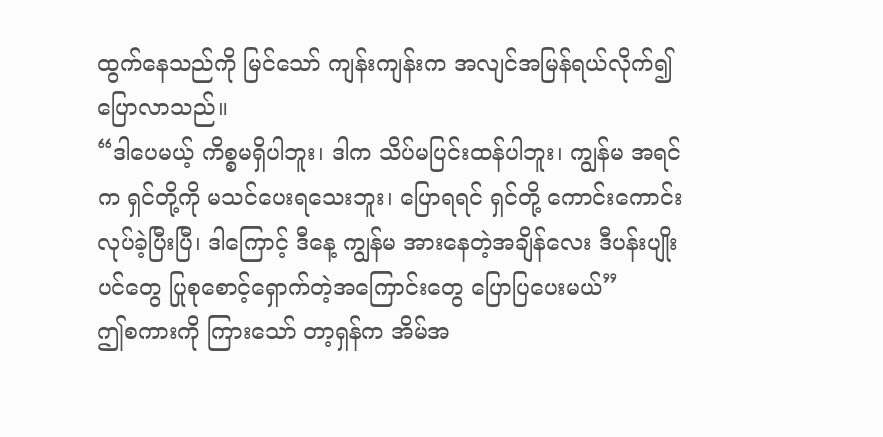ထွက်နေသည်ကို မြင်သော် ကျန်းကျန်းက အလျင်အမြန်ရယ်လိုက်၍ ပြောလာသည်။
“ဒါပေမယ့် ကိစ္စမရှိပါဘူး၊ ဒါက သိပ်မပြင်းထန်ပါဘူး၊ ကျွန်မ အရင်က ရှင်တို့ကို မသင်ပေးရသေးဘူး၊ ပြောရရင် ရှင်တို့ ကောင်းကောင်း လုပ်ခဲ့ပြီးပြီ၊ ဒါကြောင့် ဒီနေ့ ကျွန်မ အားနေတဲ့အချိန်လေး ဒီပန်းပျိုးပင်တွေ ပြုစုစောင့်ရှောက်တဲ့အကြောင်းတွေ ပြောပြပေးမယ်”
ဤစကားကို ကြားသော် တာ့ရှန်က အိမ်အ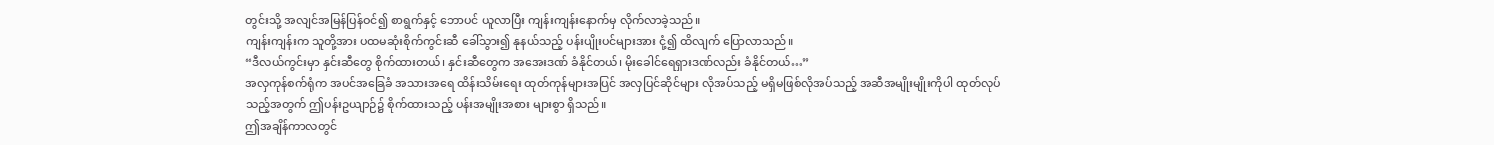တွင်းသို့ အလျင်အမြန်ပြန်ဝင်၍ စာရွက်နှင့် ဘောပင် ယူလာပြီး ကျန်းကျန်းနောက်မှ လိုက်လာခဲ့သည်။
ကျန်းကျန်းက သူတို့အား ပထမဆုံးစိုက်ကွင်းဆီ ခေါ်သွား၍ နုနယ်သည့် ပန်းပျိုးပင်များအား ငုံ့၍ ထိလျက် ပြောလာသည်။
“ဒီလယ်ကွင်းမှာ နှင်းဆီတွေ စိုက်ထားတယ်၊ နှင်းဆီတွေက အအေးဒဏ် ခံနိုင်တယ်၊ မိုးခေါင်ရေရှားဒဏ်လည်း ခံနိုင်တယ်…”
အလှကုန်စက်ရုံက အပင်အခြေခံ အသားအရေ ထိန်းသိမ်းရေး ထုတ်ကုန်များအပြင် အလှပြင်ဆိုင်များ လိုအပ်သည့် မရှိမဖြစ်လိုအပ်သည့် အဆီအမျိုးမျိုးကိုပါ ထုတ်လုပ်သည့်အတွက် ဤပန်းဥယျာဉ်၌ စိုက်ထားသည့် ပန်းအမျိုးအစား များစွာ ရှိသည်။
ဤအချိန်ကာလတွင်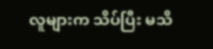လူများက သိပ်ပြီး မသိ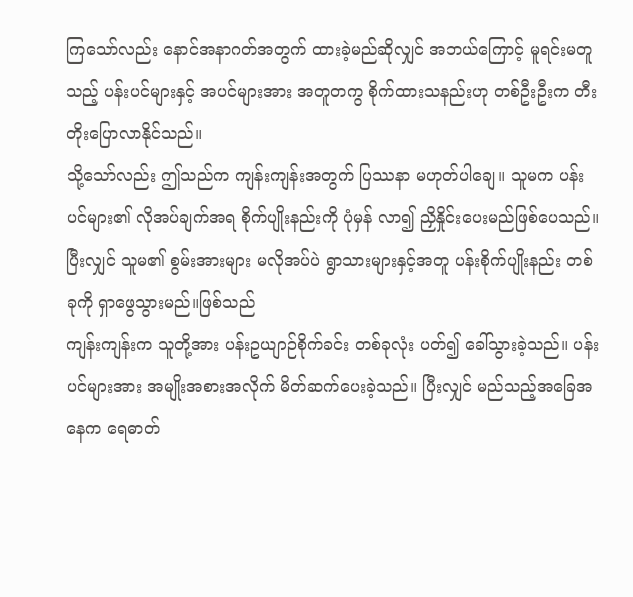ကြသော်လည်း နောင်အနာဂတ်အတွက် ထားခဲ့မည်ဆိုလျှင် အဘယ်ကြောင့် မူရင်းမတူသည့် ပန်းပင်များနှင့် အပင်များအား အတူတကွ စိုက်ထားသနည်းဟု တစ်ဦးဦးက တီးတိုးပြောလာနိုင်သည်။
သို့သော်လည်း ဤသည်က ကျန်းကျန်းအတွက် ပြဿနာ မဟုတ်ပါချေ။ သူမက ပန်းပင်များ၏ လိုအပ်ချက်အရ စိုက်ပျိုးနည်းကို ပုံမှန် လာ၍ ညှိနှိုင်းပေးမည်ဖြစ်ပေသည်။
ပြီးလျှင် သူမ၏ စွမ်းအားများ မလိုအပ်ပဲ ရွာသားများနှင့်အတူ ပန်းစိုက်ပျိုးနည်း တစ်ခုကို ရှာဖွေသွားမည်။ဖြစ်သည်
ကျန်းကျန်းက သူတို့အား ပန်းဥယျာဉ်စိုက်ခင်း တစ်ခုလုံး ပတ်၍ ခေါ်သွားခဲ့သည်။ ပန်းပင်များအား အမျိုးအစားအလိုက် မိတ်ဆက်ပေးခဲ့သည်။ ပြီးလျှင် မည်သည့်အခြေအနေက ရေဓာတ်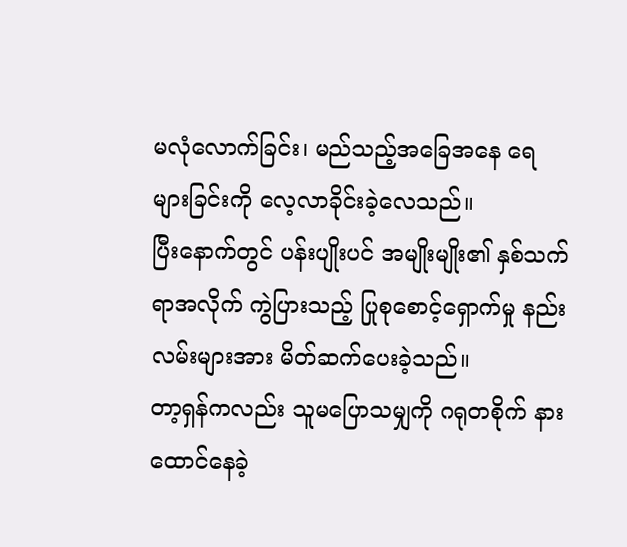မလုံလောက်ခြင်း၊ မည်သည့်အခြေအနေ ရေများခြင်းကို လေ့လာခိုင်းခဲ့လေသည်။
ပြီးနောက်တွင် ပန်းပျိုးပင် အမျိုးမျိုး၏ နှစ်သက်ရာအလိုက် ကွဲပြားသည့် ပြုစုစောင့်ရှောက်မှု နည်းလမ်းများအား မိတ်ဆက်ပေးခဲ့သည်။
တာ့ရှန်ကလည်း သူမပြောသမျှကို ဂရုတစိုက် နားထောင်နေခဲ့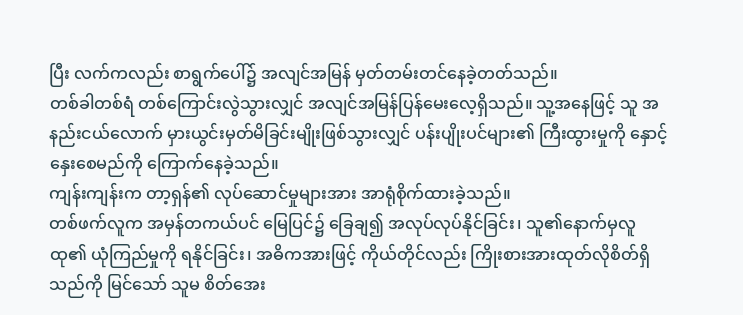ပြီး လက်ကလည်း စာရွက်ပေါ်၌ အလျင်အမြန် မှတ်တမ်းတင်နေခဲ့တတ်သည်။
တစ်ခါတစ်ရံ တစ်ကြောင်းလွဲသွားလျှင် အလျင်အမြန်ပြန်မေးလေ့ရှိသည်။ သူ့အနေဖြင့် သူ အနည်းငယ်လောက် မှားယွင်းမှတ်မိခြင်းမျိုးဖြစ်သွားလျှင် ပန်းပျိုးပင်များ၏ ကြီးထွားမှုကို နှောင့်နှေးစေမည်ကို ကြောက်နေခဲ့သည်။
ကျန်းကျန်းက တာ့ရှန်၏ လုပ်ဆောင်မှုများအား အာရုံစိုက်ထားခဲ့သည်။
တစ်ဖက်လူက အမှန်တကယ်ပင် မြေပြင်၌ ခြေချ၍ အလုပ်လုပ်နိုင်ခြင်း၊ သူ၏နောက်မှလူထု၏ ယုံကြည်မှုကို ရနိုင်ခြင်း၊ အဓိကအားဖြင့် ကိုယ်တိုင်လည်း ကြိုးစားအားထုတ်လိုစိတ်ရှိသည်ကို မြင်သော် သူမ စိတ်အေး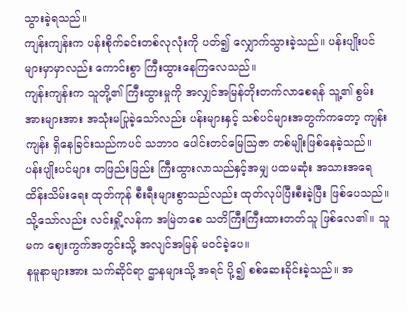သွားခဲ့ရသည်။
ကျန်းကျန်းက ပန်းစိုက်ခင်းတစ်လုလုံးကို ပတ်၍ လျှောက်သွားခဲ့သည်။ ပန်းပျိုးပင်များမှာမှာလည်း ကောင်းစွာ ကြီးထွားနေကြလေသည်။
ကျန်းကျန်းက သူတို့၏ ကြီးထွားမှုကို အလျှင်အမြန်တိုးတက်လာစေရန် သူ့၏ စွမ်းအားများအား အသုံးမပြုခဲ့သော်လည်း ပန်းများနှင့် သစ်ပင်များအတွက်ကတော့ ကျန်းကျန်း ရှိနေခြင်းသည်ကပင် သဘာဝ ပေါင်းတင်မြေဩဇာ တစ်မျိုးဖြစ်နေခဲ့သည်။
ပန်းပျိုးပင်များ တဖြည်းဖြည်း ကြီးထွားလာသည်နှင့်အမျှ ပထမဆုံး အသားအရေ ထိန်းသိမ်းရေး ထုတ်ကုန် စီးရီးများစွာသည်လည်း ထုတ်လုပ်ပြီးစီးခဲ့ပြီး ဖြစ်ပေသည်။
သို့သော်လည်း လင်းရှို့လန်က အမြဲတစေ သတိကြီးကြီးထားတတ်သူ ဖြစ်လေ၏။ သူမက ဈေးကွက်အတွင်းသို့ အလျင်အမြန် မဝင်ခဲ့ပေ။
နမူနာများအား သက်ဆိုင်ရာ ဌာနများသို့ အရင် ပို့၍ စစ်ဆေးခိုင်းခဲ့သည်။ အ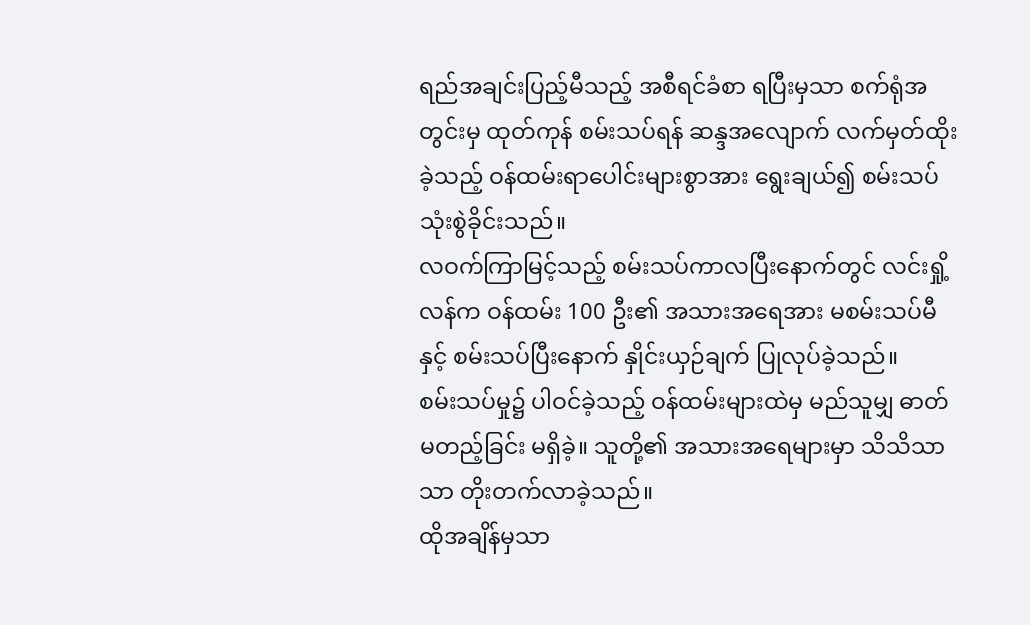ရည်အချင်းပြည့်မီသည့် အစီရင်ခံစာ ရပြီးမှသာ စက်ရုံအတွင်းမှ ထုတ်ကုန် စမ်းသပ်ရန် ဆန္ဒအလျောက် လက်မှတ်ထိုးခဲ့သည့် ဝန်ထမ်းရာပေါင်းများစွာအား ရွေးချယ်၍ စမ်းသပ်သုံးစွဲခိုင်းသည်။
လဝက်ကြာမြင့်သည့် စမ်းသပ်ကာလပြီးနောက်တွင် လင်းရှို့လန်က ဝန်ထမ်း 100 ဦး၏ အသားအရေအား မစမ်းသပ်မီနှင့် စမ်းသပ်ပြီးနောက် နှိုင်းယှဉ်ချက် ပြုလုပ်ခဲ့သည်။
စမ်းသပ်မှု၌ ပါဝင်ခဲ့သည့် ဝန်ထမ်းများထဲမှ မည်သူမျှ ဓာတ်မတည့်ခြင်း မရှိခဲ့။ သူတို့၏ အသားအရေများမှာ သိသိသာသာ တိုးတက်လာခဲ့သည်။
ထိုအချိန်မှသာ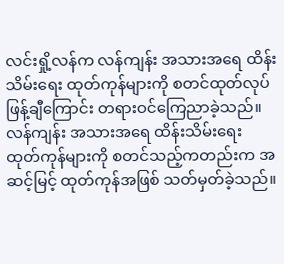လင်းရှို့လန်က လန်ကျန်း အသားအရေ ထိန်းသိမ်းရေး ထုတ်ကုန်များကို စတင်ထုတ်လုပ်ဖြန့်ချီကြောင်း တရားဝင်ကြေညာခဲ့သည်။
လန်ကျန်း အသားအရေ ထိန်းသိမ်းရေး ထုတ်ကုန်များကို စတင်သည့်ကတည်းက အဆင့်မြင့် ထုတ်ကုန်အဖြစ် သတ်မှတ်ခဲ့သည်။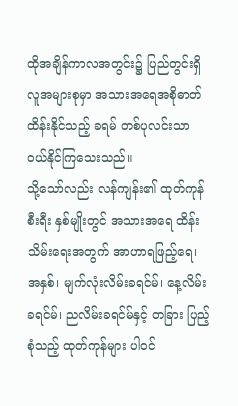ထိုအချိန်ကာလအတွင်း၌ ပြည်တွင်းရှိ လူအများစုမှာ အသားအရေအစိုဓာတ်ထိန်းနိုင်သည့် ခရမ် တစ်ပုလင်းသာ ဝယ်နိုင်ကြသေးသည်။
သို့သော်လည်း လန်ကျန်း၏ ထုတ်ကုန်စီးရီး နှစ်မျိုးတွင် အသားအရေ ထိန်းသိမ်းရေးအတွက် အာဟာရဖြည့်ရေ၊ အနှစ်၊ မျက်လုံးလိမ်းခရင်မ်၊ နေ့လိမ်းခရင်မ်၊ ညလိမ်းခရင်မ်နှင့် တခြား ပြည့်စုံသည့် ထုတ်ကုန်များ ပါဝင်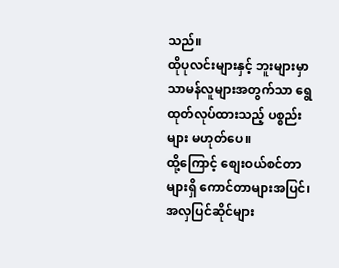သည်။
ထိုပုလင်းများနှင့် ဘူးများမှာ သာမန်လူများအတွက်သာ ရွေထုတ်လုပ်ထားသည့် ပစ္စည်းများ မဟုတ်ပေ။
ထို့ကြောင့် စျေးဝယ်စင်တာများရှိ ကောင်တာများအပြင်၊ အလှပြင်ဆိုင်များ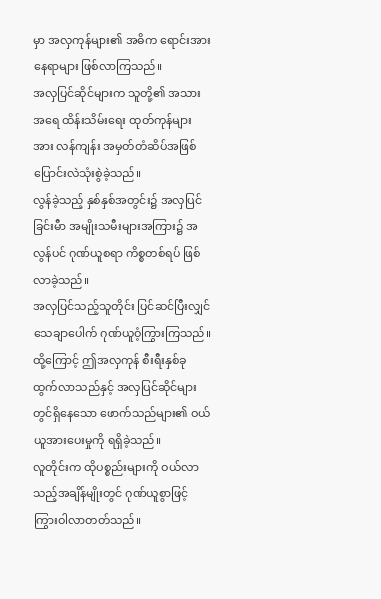မှာ အလှကုန်များ၏ အဓိက ရောင်းအားနေရာများ ဖြစ်လာကြသည်။
အလှပြင်ဆိုင်များက သူတို့၏ အသားအရေ ထိန်းသိမ်းရေး ထုတ်ကုန်များအား လန်ကျန်း အမှတ်တံဆိပ်အဖြစ် ပြောင်းလဲသုံးစွဲခဲ့သည်။
လွန်ခဲ့သည့် နှစ်နှစ်အတွင်း၌ အလှပြင်ခြင်းမီာ အမျိုးသမီးများအကြား၌ အလွန်ပင် ဂုဏ်ယူစရာ ကိစ္စတစ်ရပ် ဖြစ်လာခဲ့သည်။
အလှပြင်သည့်သူတိုင်း ပြင်ဆင်ပြီးလျှင် သေချာပေါက် ဂုဏ်ယူဝံ့ကြွားကြသည်။ ထို့ကြောင့် ဤအလှကုန် စီးရီးနှစ်ခု ထွက်လာသည်နှင့် အလှပြင်ဆိုင်များတွင်ရှိနေသော ဖောက်သည်များ၏ ဝယ်ယူအားပေးမှုကို ရရှိခဲ့သည်။
လူတိုင်းက ထိုပစ္စည်းများကို ဝယ်လာသည့်အချိန်မျိုးတွင် ဂုဏ်ယူစွာဖြင့် ကြွားဝါလာတတ်သည်။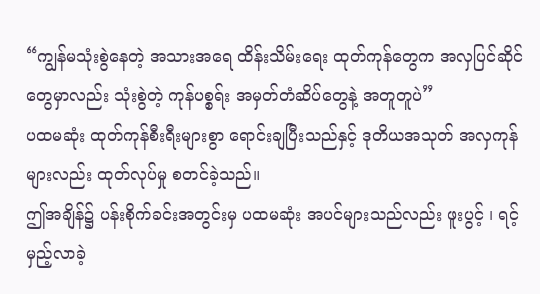“ကျွန်မသုံးစွဲနေတဲ့ အသားအရေ ထိန်းသိမ်းရေး ထုတ်ကုန်တွေက အလှပြင်ဆိုင်တွေမှာလည်း သုံးစွဲတဲ့ ကုန်ပစ္စရ်း အမှတ်တံဆိပ်တွေနဲ့ အတူတူပဲ”
ပထမဆုံး ထုတ်ကုန်စီးရီးများစွာ ရောင်းချပြီးသည်နှင့် ဒုတိယအသုတ် အလှကုန်များလည်း ထုတ်လုပ်မှု စတင်ခဲ့သည်။
ဤအချိန်၌ ပန်းစိုက်ခင်းအတွင်းမှ ပထမဆုံး အပင်များသည်လည်း ဖူးပွင့် ၊ ရင့်မှည့်လာခဲ့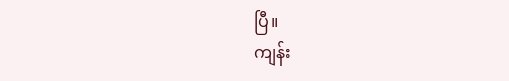ပြီ။
ကျန်း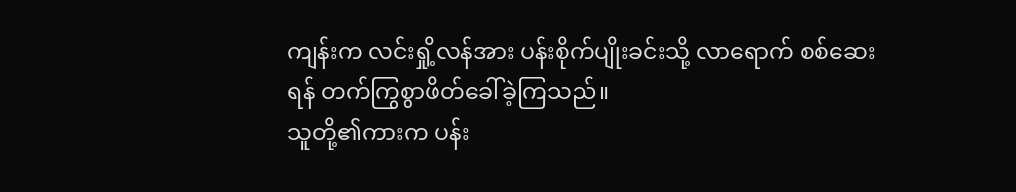ကျန်းက လင်းရှို့လန်အား ပန်းစိုက်ပျိုးခင်းသို့ လာရောက် စစ်ဆေးရန် တက်ကြွစွာဖိတ်ခေါ်ခဲ့ကြသည်။
သူတို့၏ကားက ပန်း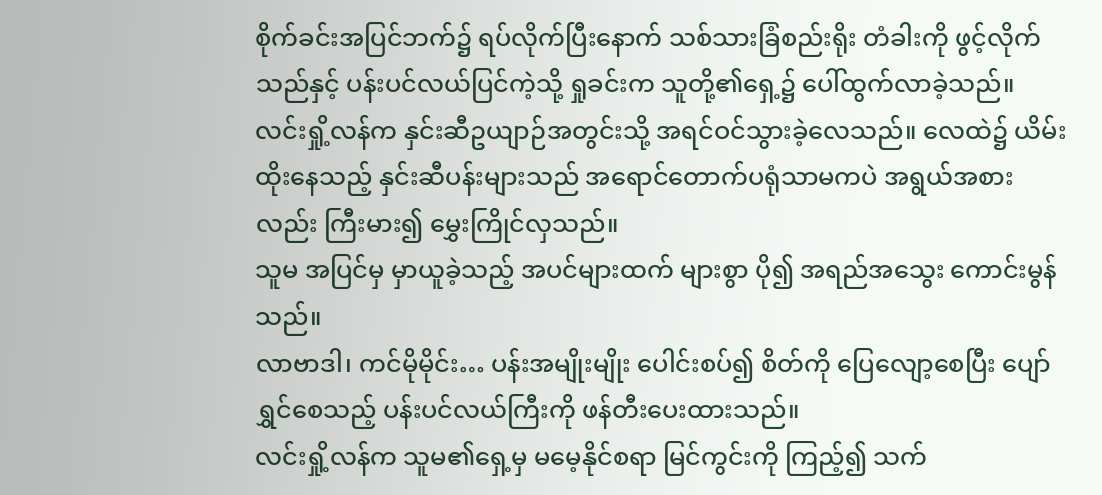စိုက်ခင်းအပြင်ဘက်၌ ရပ်လိုက်ပြီးနောက် သစ်သားခြံစည်းရိုး တံခါးကို ဖွင့်လိုက်သည်နှင့် ပန်းပင်လယ်ပြင်ကဲ့သို့ ရှုခင်းက သူတို့၏ရှေ့၌ ပေါ်ထွက်လာခဲ့သည်။
လင်းရှို့လန်က နှင်းဆီဥယျာဉ်အတွင်းသို့ အရင်ဝင်သွားခဲ့လေသည်။ လေထဲ၌ ယိမ်းထိုးနေသည့် နှင်းဆီပန်းများသည် အရောင်တောက်ပရုံသာမကပဲ အရွယ်အစားလည်း ကြီးမား၍ မွှေးကြိုင်လှသည်။
သူမ အပြင်မှ မှာယူခဲ့သည့် အပင်များထက် များစွာ ပို၍ အရည်အသွေး ကောင်းမွန်သည်။
လာဗာဒါ၊ ကင်မိုမိုင်း… ပန်းအမျိုးမျိုး ပေါင်းစပ်၍ စိတ်ကို ပြေလျော့စေပြီး ပျော်ရွှင်စေသည့် ပန်းပင်လယ်ကြီးကို ဖန်တီးပေးထားသည်။
လင်းရှို့လန်က သူမ၏ရှေ့မှ မမေ့နိုင်စရာ မြင်ကွင်းကို ကြည့်၍ သက်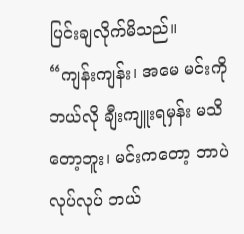ပြင်းချလိုက်မိသည်။
“ကျန်းကျန်း၊ အမေ မင်းကို ဘယ်လို ချီးကျူးရမှန်း မသိတော့ဘူး၊ မင်းကတော့ ဘာပဲလုပ်လုပ် ဘယ်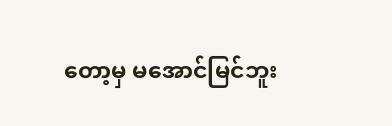တော့မှ မအောင်မြင်ဘူး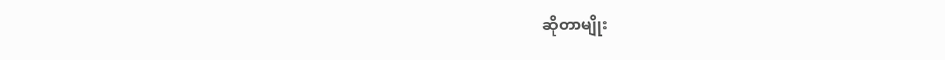ဆိုတာမျိုး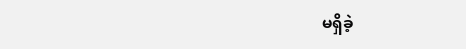မရှိခဲ့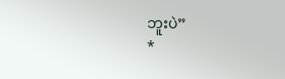ဘူးပဲ”
*